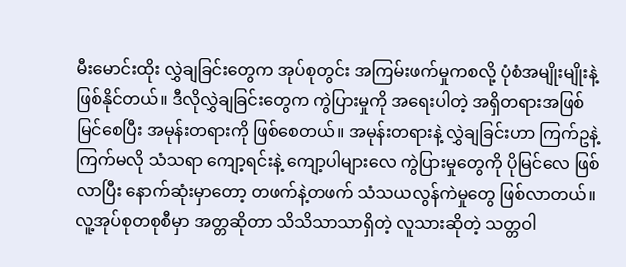မီးမောင်းထိုး လွှဲချခြင်းတွေက အုပ်စုတွင်း အကြမ်းဖက်မှုကစလို့ ပုံစံအမျိုးမျိုးနဲ့ ဖြစ်နိုင်တယ်။ ဒီလိုလွှဲချခြင်းတွေက ကွဲပြားမှုကို အရေးပါတဲ့ အရှိတရားအဖြစ်မြင်စေပြီး အမုန်းတရားကို ဖြစ်စေတယ်။ အမုန်းတရားနဲ့ လွှဲချခြင်းဟာ ကြက်ဥနဲ့ကြက်မလို သံသရာ ကျော့ရင်းနဲ့ ကျော့ပါများလေ ကွဲပြားမှုတွေကို ပိုမြင်လေ ဖြစ်လာပြီး နောက်ဆုံးမှာတော့ တဖက်နဲ့တဖက် သံသယလွန်ကဲမှုတွေ ဖြစ်လာတယ်။
လူ့အုပ်စုတစုစီမှာ အတ္တဆိုတာ သိသိသာသာရှိတဲ့ လူသားဆိုတဲ့ သတ္တဝါ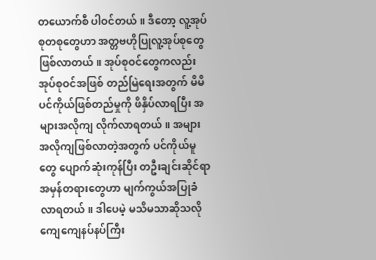တယောက်စီ ပါဝင်တယ်။ ဒီတော့ လူ့အုပ်စုတစုတွေဟာ အတ္တဗဟိုပြုလူ့အုပ်စုတွေ ဖြစ်လာတယ်။ အုပ်စုဝင်တွေကလည်း အုပ်စုဝင်အဖြစ် တည်မြဲရေးအတွက် မိမိပင်ကိုယ်ဖြစ်တည်မှုကို ဖိနှိပ်လာရပြီး အများအလိုကျ လိုက်လာရတယ်။ အများအလိုကျဖြစ်လာတဲ့အတွက် ပင်ကိုယ်မူတွေ ပျောက်ဆုံးကုန်ပြီး တဦးချင်းဆိုင်ရာ အမှန်တရားတွေဟာ မျက်ကွယ်အပြုခံလာရတယ်။ ဒါပေမဲ့ မသိမသာဆိုသလို ကျေကျေနပ်နပ်ကြီး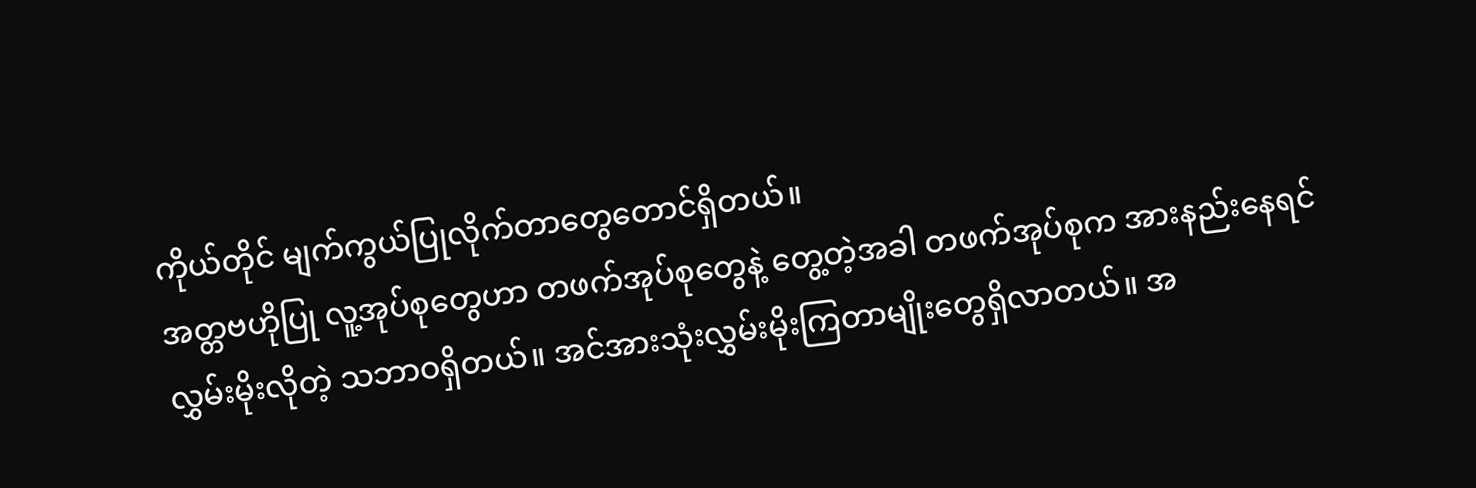ကိုယ်တိုင် မျက်ကွယ်ပြုလိုက်တာတွေတောင်ရှိတယ်။
အတ္တဗဟိုပြု လူ့အုပ်စုတွေဟာ တဖက်အုပ်စုတွေနဲ့ တွေ့တဲ့အခါ တဖက်အုပ်စုက အားနည်းနေရင် လွှမ်းမိုးလိုတဲ့ သဘာဝရှိတယ်။ အင်အားသုံးလွှမ်းမိုးကြတာမျိုးတွေရှိလာတယ်။ အ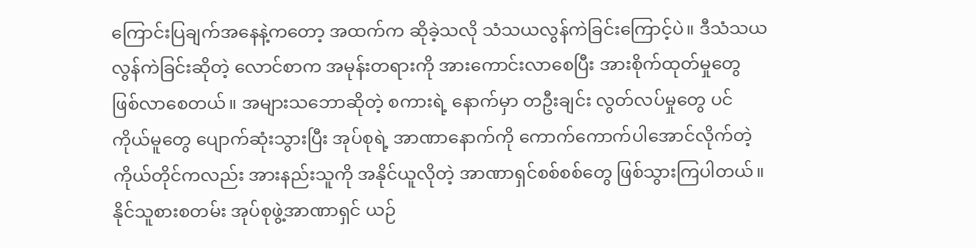ကြောင်းပြချက်အနေနဲ့ကတော့ အထက်က ဆိုခဲ့သလို သံသယလွန်ကဲခြင်းကြောင့်ပဲ။ ဒီသံသယလွန်ကဲခြင်းဆိုတဲ့ လောင်စာက အမုန်းတရားကို အားကောင်းလာစေပြီး အားစိုက်ထုတ်မှုတွေ ဖြစ်လာစေတယ်။ အများသဘောဆိုတဲ့ စကားရဲ့ နောက်မှာ တဦးချင်း လွတ်လပ်မှုတွေ ပင်ကိုယ်မူတွေ ပျောက်ဆုံးသွားပြီး အုပ်စုရဲ့ အာဏာနောက်ကို ကောက်ကောက်ပါအောင်လိုက်တဲ့ ကိုယ်တိုင်ကလည်း အားနည်းသူကို အနိုင်ယူလိုတဲ့ အာဏာရှင်စစ်စစ်တွေ ဖြစ်သွားကြပါတယ်။
နိုင်သူစားစတမ်း အုပ်စုဖွဲ့အာဏာရှင် ယဉ်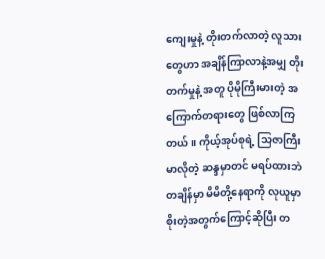ကျေးမှုနဲ့ တိုးတက်လာတဲ့ လူသားတွေဟာ အချိန်ကြာလာနဲ့အမျှ တိုးတက်မှုနဲ့ အတူ ပိုမိုကြီးမားတဲ့ အကြောက်တရားတွေ ဖြစ်လာကြတယ်။ ကိုယ့်အုပ်စုရဲ့ သြဇာကြီးမာလိုတဲ့ ဆန္ဒမှာတင် မရပ်ထားဘဲ တချိန်မှာ မိမိတို့နေရာကို လုယူမှာစိုးတဲ့အတွက်ကြောင့်ဆိုပြီး တ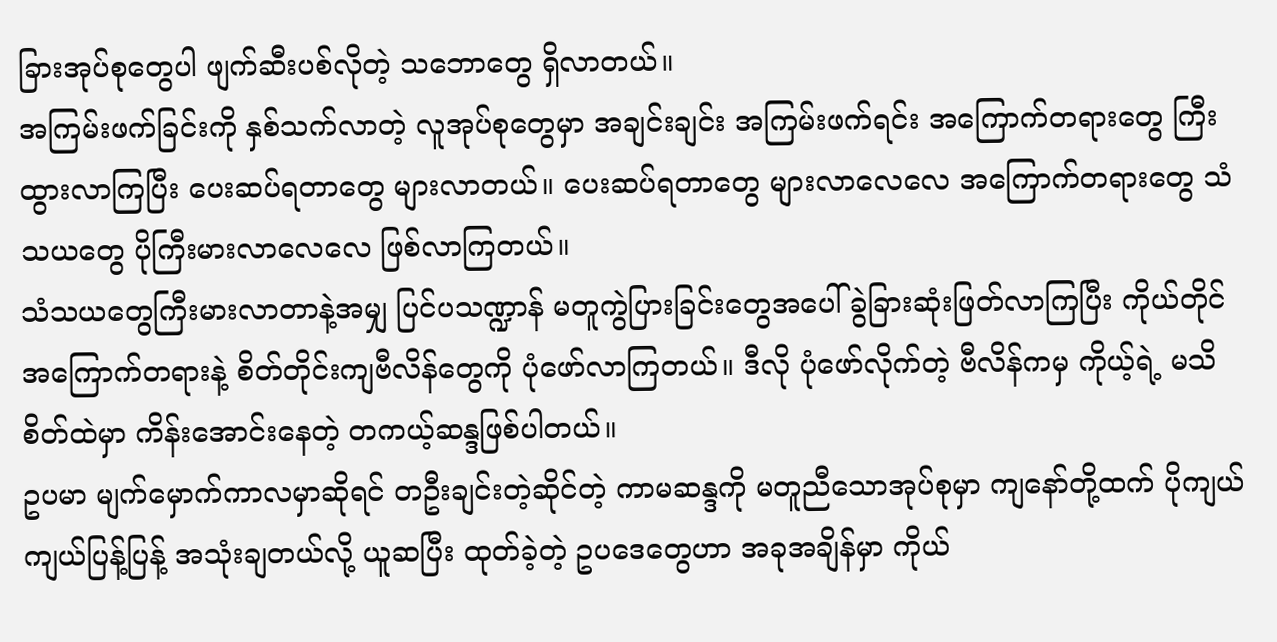ခြားအုပ်စုတွေပါ ဖျက်ဆီးပစ်လိုတဲ့ သဘောတွေ ရှိလာတယ်။
အကြမ်းဖက်ခြင်းကို နှစ်သက်လာတဲ့ လူအုပ်စုတွေမှာ အချင်းချင်း အကြမ်းဖက်ရင်း အကြောက်တရားတွေ ကြီးထွားလာကြပြီး ပေးဆပ်ရတာတွေ များလာတယ်။ ပေးဆပ်ရတာတွေ များလာလေလေ အကြောက်တရားတွေ သံသယတွေ ပိုကြီးမားလာလေလေ ဖြစ်လာကြတယ်။
သံသယတွေကြီးမားလာတာနဲ့အမျှ ပြင်ပသဏ္ဍာန် မတူကွဲပြားခြင်းတွေအပေါ် ခွဲခြားဆုံးဖြတ်လာကြပြီး ကိုယ်တိုင် အကြောက်တရားနဲ့ စိတ်တိုင်းကျဗီလိန်တွေကို ပုံဖော်လာကြတယ်။ ဒီလို ပုံဖော်လိုက်တဲ့ ဗီလိန်ကမှ ကိုယ့်ရဲ့ မသိစိတ်ထဲမှာ ကိန်းအောင်းနေတဲ့ တကယ့်ဆန္ဒဖြစ်ပါတယ်။
ဥပမာ မျက်မှောက်ကာလမှာဆိုရင် တဦးချင်းတဲ့ဆိုင်တဲ့ ကာမဆန္ဒကို မတူညီသောအုပ်စုမှာ ကျနော်တို့ထက် ပိုကျယ်ကျယ်ပြန့်ပြန့် အသုံးချတယ်လို့ ယူဆပြီး ထုတ်ခဲ့တဲ့ ဥပဒေတွေဟာ အခုအချိန်မှာ ကိုယ်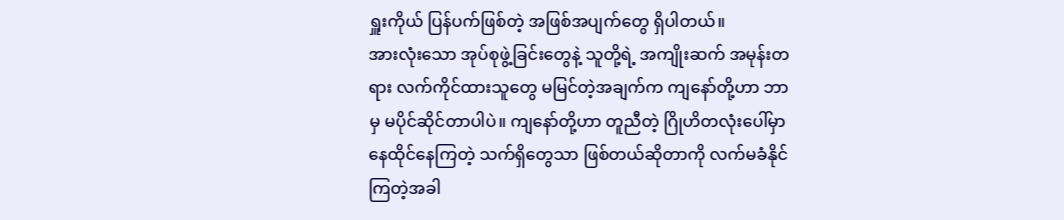ရှူးကိုယ် ပြန်ပက်ဖြစ်တဲ့ အဖြစ်အပျက်တွေ ရှိပါတယ်။
အားလုံးသော အုပ်စုဖွဲ့ခြင်းတွေနဲ့ သူတို့ရဲ့ အကျိုးဆက် အမုန်းတရား လက်ကိုင်ထားသူတွေ မမြင်တဲ့အချက်က ကျနော်တို့ဟာ ဘာမှ မပိုင်ဆိုင်တာပါပဲ။ ကျနော်တို့ဟာ တူညီတဲ့ ဂြိုဟိတလုံးပေါ်မှာ နေထိုင်နေကြတဲ့ သက်ရှိတွေသာ ဖြစ်တယ်ဆိုတာကို လက်မခံနိုင်ကြတဲ့အခါ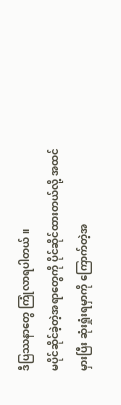ဒီပြဿနာတွေ ကြုံလာရပါတယ်။
မပိုင်ဆိုင်ခဲ့တဲ့အရာတွေကို ပိုင်ဆိုင်ထားတယ်လို့ အထင်မှားပြီး ဆုံးရှုံးရမှာကို ကြောက်တဲ့အ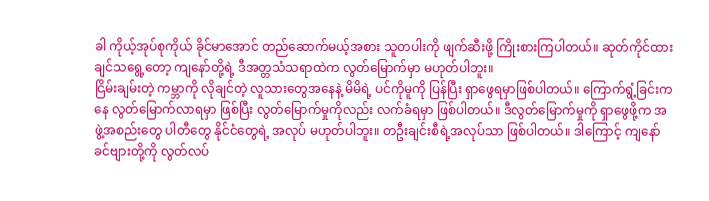ခါ ကိုယ့်အုပ်စုကိုယ် ခိုင်မာအောင် တည်ဆောက်မယ့်အစား သူတပါးကို ဖျက်ဆီးဖို့ ကြိုးစားကြပါတယ်။ ဆုတ်ကိုင်ထားချင်သရွေ့တော့ ကျနော်တို့ရဲ့ ဒီအတ္တသံသရာထဲက လွတ်မြောက်မှာ မဟုတ်ပါဘူး။
ငြိမ်းချမ်းတဲ့ ကမ္ဘာကို လိုချင်တဲ့ လူသားတွေအနေနဲ့ မိမိရဲ့ ပင်ကိုမူကို ပြန်ပြီး ရှာဖွေရမှာဖြစ်ပါတယ်။ ကြောက်ရွံ့ခြင်းကနေ လွတ်မြောက်လာရမှာ ဖြစ်ပြီး လွတ်မြောက်မှုကိုလည်း လက်ခံရမှာ ဖြစ်ပါတယ်။ ဒီလွတ်မြောက်မှုကို ရှာဖွေဖို့က အဖွဲ့အစည်းတွေ ပါတီတွေ နိုင်ငံတွေရဲ့ အလုပ် မဟုတ်ပါဘူး။ တဦးချင်းစီရဲ့အလုပ်သာ ဖြစ်ပါတယ်။ ဒါကြောင့် ကျနော် ခင်ဗျားတို့ကို လွတ်လပ်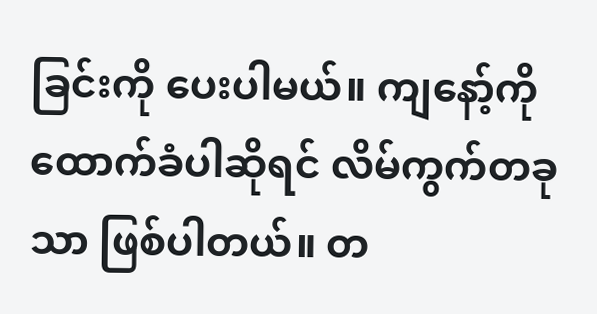ခြင်းကို ပေးပါမယ်။ ကျနော့်ကို ထောက်ခံပါဆိုရင် လိမ်ကွက်တခုသာ ဖြစ်ပါတယ်။ တ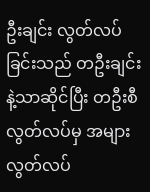ဦးချင်း လွတ်လပ်ခြင်းသည် တဦးချင်းနဲ့သာဆိုင်ပြီး တဦးစီ လွတ်လပ်မှ အများလွတ်လပ်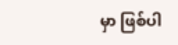မှာ ဖြစ်ပါ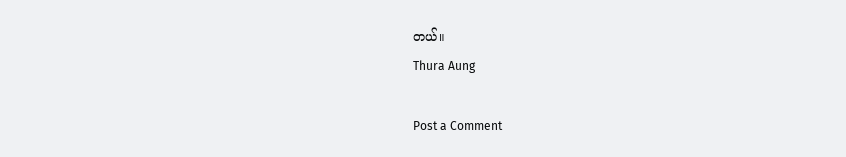တယ်။
Thura Aung

Post a Comment